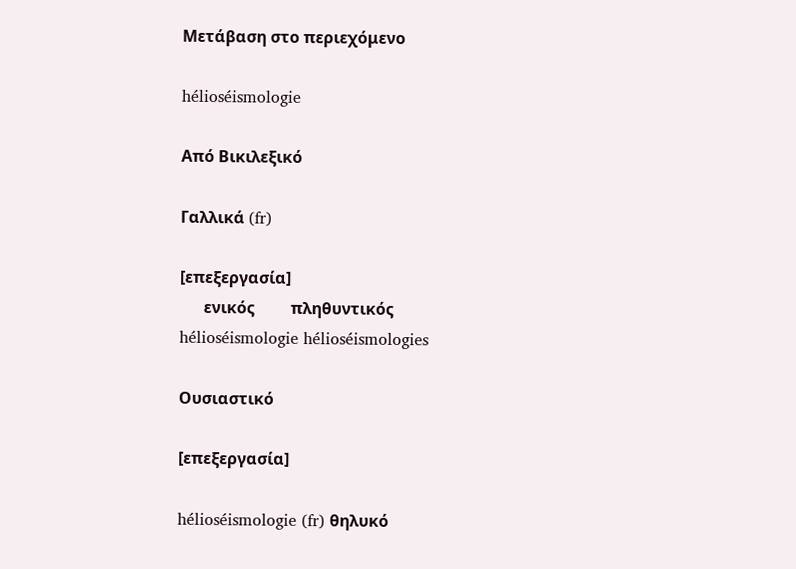Μετάβαση στο περιεχόμενο

hélioséismologie

Από Βικιλεξικό

Γαλλικά (fr)

[επεξεργασία]
      ενικός         πληθυντικός
hélioséismologie hélioséismologies

Ουσιαστικό

[επεξεργασία]

hélioséismologie (fr) θηλυκό